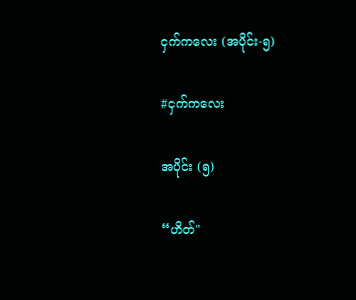ငှက်ကလေး (အပိုင်း-၅)

#ငှက်ကလေး

အပိုင်း (၅)

“ဟိတ်"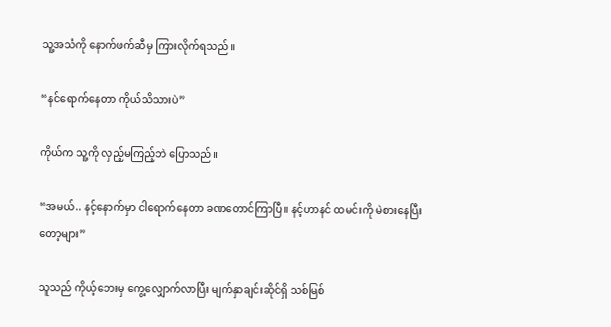သူ့အသံကို နောက်ဖက်ဆီမှ ကြားလိုက်ရသည်။

“နင်ရောက်နေတာ ကိုယ်သိသားပဲ”

ကိုယ်က သူ့ကို လှည့်မကြည့်ဘဲ ပြောသည်။

“အမယ်.. နင့်နောက်မှာ ငါရောက်နေတာ ခဏတောင်ကြာပြီ။ နင့်ဟာနင် ထမင်းကို မဲစားနေပြီးတော့များ”

သူသည် ကိုယ့်ဘေးမှ ကွေ့လျှောက်လာပြီး မျက်နှာချင်းဆိုင်ရှိ သစ်မြစ်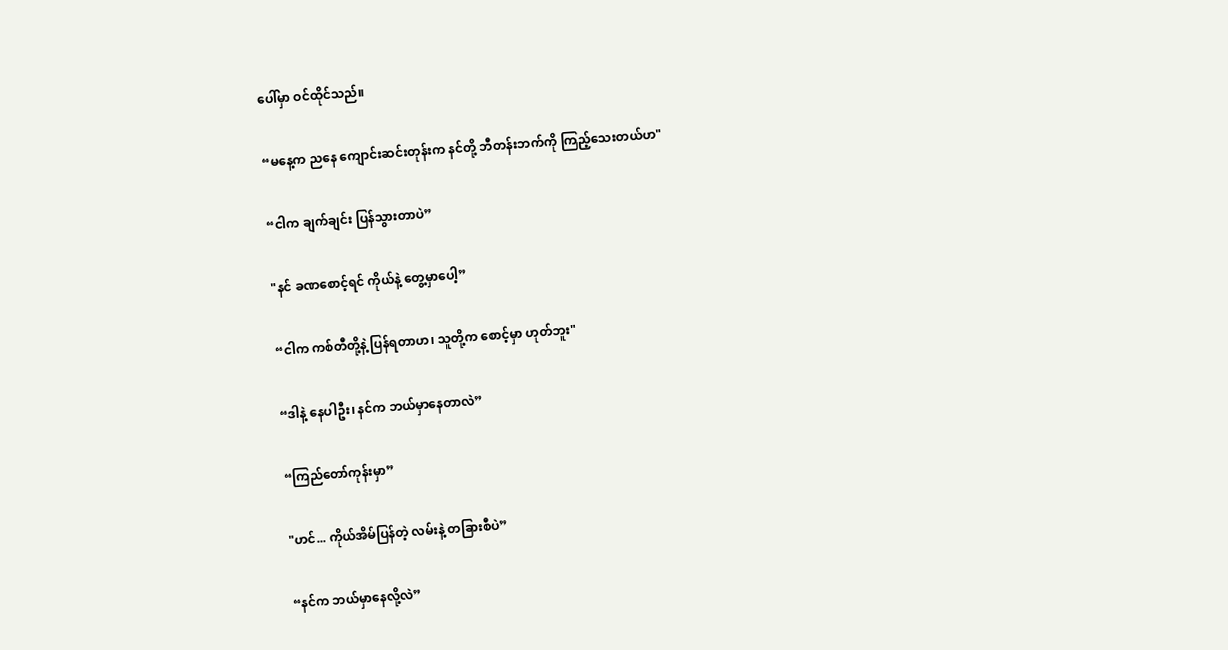ပေါ်မှာ ဝင်ထိုင်သည်။

“မနေ့က ညနေ ကျောင်းဆင်းတုန်းက နင်တို့ ဘီတန်းဘက်ကို ကြည့်သေးတယ်ဟ"

“ငါက ချက်ချင်း ပြန်သွားတာပဲ”

"နင် ခဏစောင့်ရင် ကိုယ်နဲ့ တွေ့မှာပေါ့”

“ငါက ကစ်တီတို့နဲ့ ပြန်ရတာဟ၊ သူတို့က စောင့်မှာ ဟုတ်ဘူး"

“ဒါနဲ့ နေပါဦး၊ နင်က ဘယ်မှာနေတာလဲ”

“ကြည်တော်ကုန်းမှာ”

"ဟင်... ကိုယ်အိမ်ပြန်တဲ့ လမ်းနဲ့ တခြားစီပဲ”

“နင်က ဘယ်မှာနေလို့လဲ”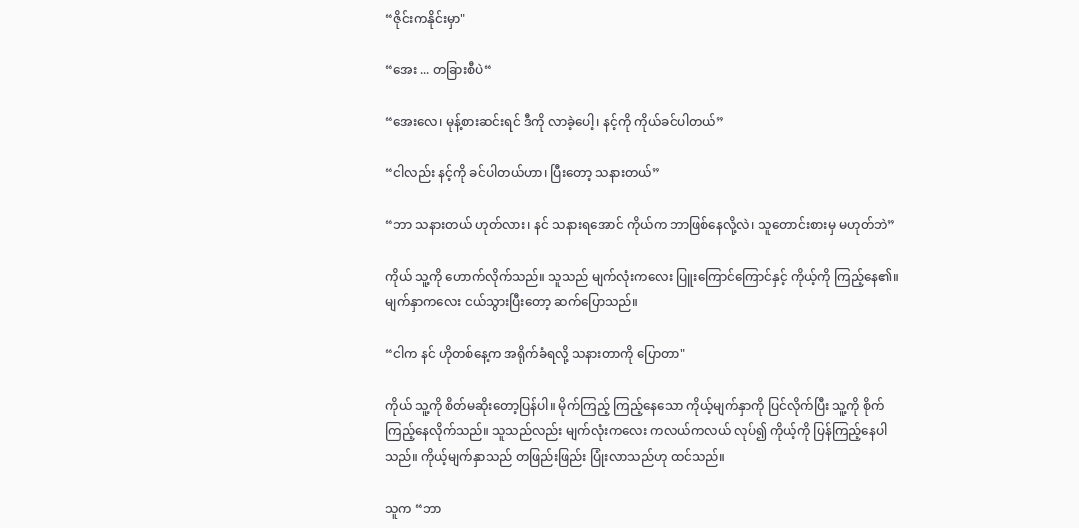“ဇိုင်းကနိုင်းမှာ"

“အေး ... တခြားစီပဲ“

“အေးလေ၊ မုန့်စားဆင်းရင် ဒီကို လာခဲ့ပေါ့၊ နင့်ကို ကိုယ်ခင်ပါတယ်”

“ငါလည်း နင့်ကို ခင်ပါတယ်ဟာ၊ ပြီးတော့ သနားတယ်”

“ဘာ သနားတယ် ဟုတ်လား၊ နင် သနားရအောင် ကိုယ်က ဘာဖြစ်နေလို့လဲ၊ သူတောင်းစားမှ မဟုတ်ဘဲ”

ကိုယ် သူ့ကို ဟောက်လိုက်သည်။ သူသည် မျက်လုံးကလေး ပြူးကြောင်ကြောင်နှင့် ကိုယ့်ကို ကြည့်နေ၏။ မျက်နှာကလေး ငယ်သွားပြီးတော့ ဆက်ပြောသည်။

“ငါက နင် ဟိုတစ်နေ့က အရိုက်ခံရလို့ သနားတာကို ပြောတာ"

ကိုယ် သူ့ကို စိတ်မဆိုးတော့ပြန်ပါ။ မိုက်ကြည့် ကြည့်နေသော ကိုယ့်မျက်နှာကို ပြင်လိုက်ပြီး သူ့ကို စိုက်ကြည့်နေလိုက်သည်။ သူသည်လည်း မျက်လုံးကလေး ကလယ်ကလယ် လုပ်၍ ကိုယ့်ကို ပြန်ကြည့်နေပါသည်။ ကိုယ့်မျက်နှာသည် တဖြည်းဖြည်း ပြုံးလာသည်ဟု ထင်သည်။

သူက “ဘာ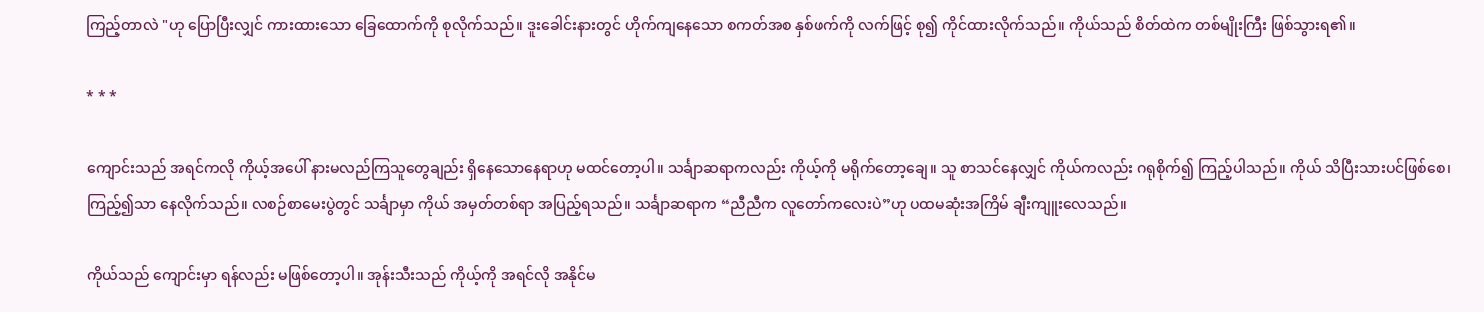ကြည့်တာလဲ "ဟု ပြောပြီးလျှင် ကားထားသော ခြေထောက်ကို စုလိုက်သည်။ ဒူးခေါင်းနားတွင် ဟိုက်ကျနေသော စကတ်အစ နှစ်ဖက်ကို လက်ဖြင့် စု၍ ကိုင်ထားလိုက်သည်။ ကိုယ်သည် စိတ်ထဲက တစ်မျိုးကြီး ဖြစ်သွားရ၏။

* * *

ကျောင်းသည် အရင်ကလို ကိုယ့်အပေါ် နားမလည်ကြသူတွေချည်း ရှိနေသောနေရာဟု မထင်တော့ပါ။ သင်္ချာဆရာကလည်း ကိုယ့်ကို မရိုက်တော့ချေ။ သူ စာသင်နေလျှင် ကိုယ်ကလည်း ဂရုစိုက်၍ ကြည့်ပါသည်။ ကိုယ် သိပြီးသားပင်ဖြစ်စေ၊ ကြည့်၍သာ နေလိုက်သည်။ လစဉ်စာမေးပွဲတွင် သင်္ချာမှာ ကိုယ် အမှတ်တစ်ရာ အပြည့်ရသည်။ သင်္ချာဆရာက “ညီညီက လူတော်ကလေးပဲ”ဟု ပထမဆုံးအကြိမ် ချီးကျူးလေသည်။

ကိုယ်သည် ကျောင်းမှာ ရန်လည်း မဖြစ်တော့ပါ။ အုန်းသီးသည် ကိုယ့်ကို အရင်လို အနိုင်မ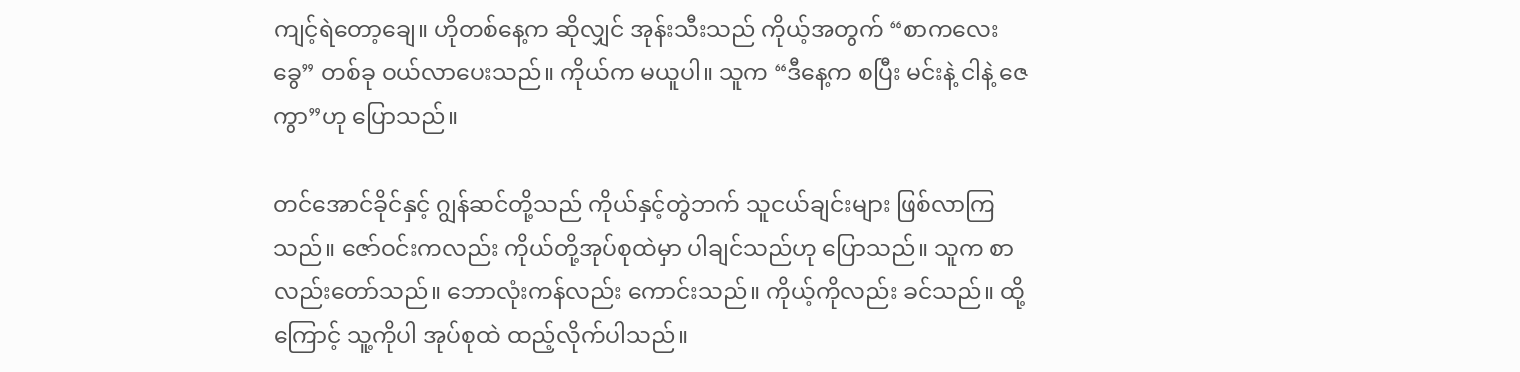ကျင့်ရဲတော့ချေ။ ဟိုတစ်နေ့က ဆိုလျှင် အုန်းသီးသည် ကိုယ့်အတွက် “စာကလေးခွေ” တစ်ခု ဝယ်လာပေးသည်။ ကိုယ်က မယူပါ။ သူက “ဒီနေ့က စပြီး မင်းနဲ့ ငါနဲ့ ဇေကွာ”ဟု ပြောသည်။

တင်အောင်ခိုင်နှင့် ဂျွန်ဆင်တို့သည် ကိုယ်နှင့်တွဲဘက် သူငယ်ချင်းများ ဖြစ်လာကြသည်။ ဇော်ဝင်းကလည်း ကိုယ်တို့အုပ်စုထဲမှာ ပါချင်သည်ဟု ပြောသည်။ သူက စာလည်းတော်သည်။ ဘောလုံးကန်လည်း ကောင်းသည်။ ကိုယ့်ကိုလည်း ခင်သည်။ ထို့ကြောင့် သူ့ကိုပါ အုပ်စုထဲ ထည့်လိုက်ပါသည်။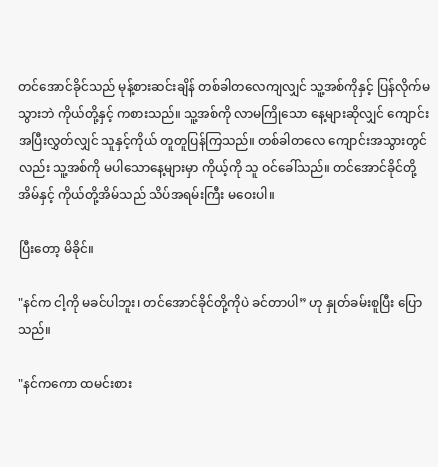တင်အောင်ခိုင်သည် မုန့်စားဆင်းချိန် တစ်ခါတလေကျလျှင် သူ့အစ်ကိုနှင့် ပြန်လိုက်မသွားဘဲ ကိုယ်တို့နှင့် ကစားသည်။ သူ့အစ်ကို လာမကြိုသော နေ့များဆိုလျှင် ကျောင်းအပြီးလွှတ်လျှင် သူနှင့်ကိုယ် တူတူပြန်ကြသည်။ တစ်ခါတလေ ကျောင်းအသွားတွင်လည်း သူ့အစ်ကို မပါသောနေ့များမှာ ကိုယ့်ကို သူ ဝင်ခေါ်သည်။ တင်အောင်ခိုင်တို့အိမ်နှင့် ကိုယ်တို့အိမ်သည် သိပ်အရမ်းကြီး မဝေးပါ။

ပြီးတော့ မိခိုင်။

"နင်က ငါ့ကို မခင်ပါဘူး၊ တင်အောင်ခိုင်တို့ကိုပဲ ခင်တာပါ” ဟု နှုတ်ခမ်းစူပြီး ပြောသည်။

"နင်ကကော ထမင်းစား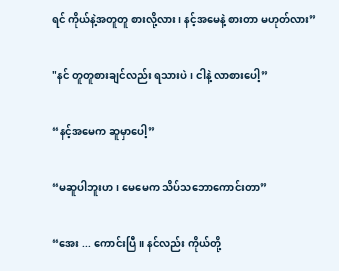ရင် ကိုယ်နဲ့အတူတူ စားလို့လား၊ နင့်အမေနဲ့ စားတာ မဟုတ်လား”

"နင် တူတူစားချင်လည်း ရသားပဲ၊ ငါနဲ့ လာစားပေါ့”

“နင့်အမေက ဆူမှာပေါ့”

“မဆူပါဘူးဟ၊ မေမေက သိပ်သဘောကောင်းတာ”

“အေး ... ကောင်းပြီ။ နင်လည်း ကိုယ်တို့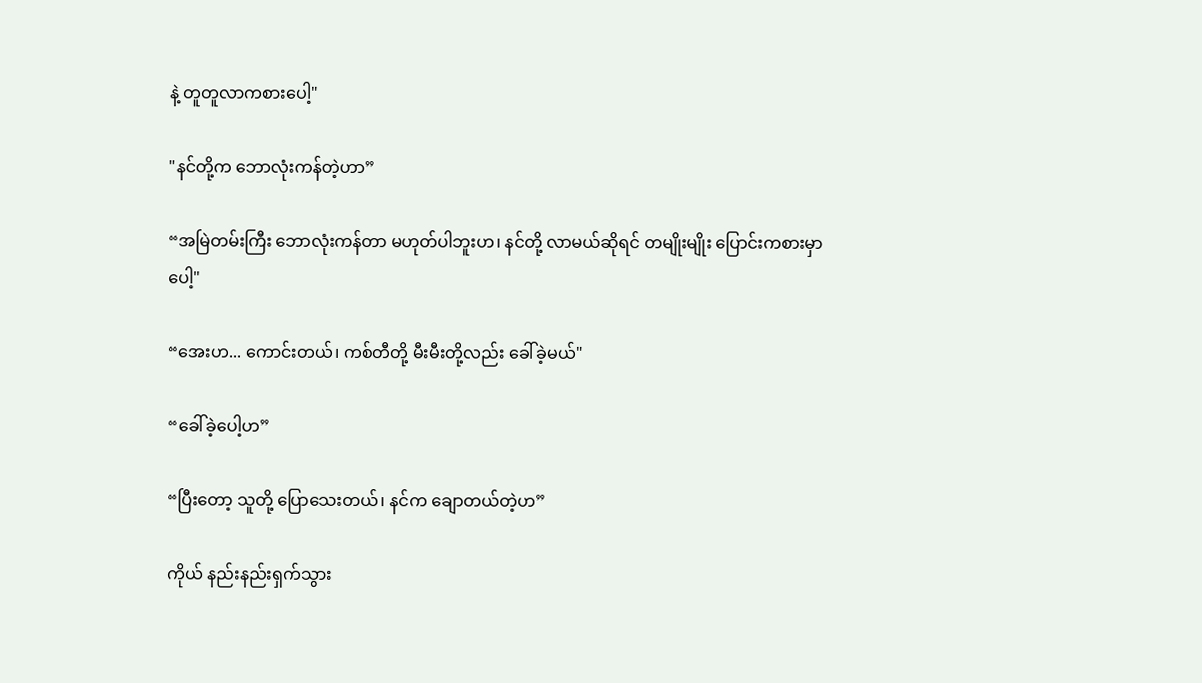နဲ့ တူတူလာကစားပေါ့"

"နင်တို့က ဘောလုံးကန်တဲ့ဟာ”

“အမြဲတမ်းကြီး ဘောလုံးကန်တာ မဟုတ်ပါဘူးဟ၊ နင်တို့ လာမယ်ဆိုရင် တမျိုးမျိုး ပြောင်းကစားမှာပေါ့"

“အေးဟ... ကောင်းတယ်၊ ကစ်တီတို့ မီးမီးတို့လည်း ခေါ်ခဲ့မယ်"

“ခေါ်ခဲ့ပေါ့ဟ”

“ပြီးတော့ သူတို့ ပြောသေးတယ်၊ နင်က ချောတယ်တဲ့ဟ”

ကိုယ် နည်းနည်းရှက်သွား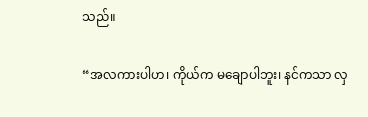သည်။

“အလကားပါဟ၊ ကိုယ်က မချောပါဘူး၊ နင်ကသာ လှ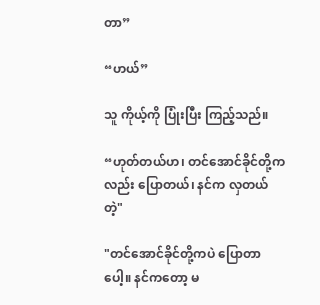တာ”

“ဟယ်”

သူ ကိုယ့်ကို ပြုံးပြီး ကြည့်သည်။

“ဟုတ်တယ်ဟ၊ တင်အောင်ခိုင်တို့ကလည်း ပြောတယ်၊ နင်က လှတယ်တဲ့"

"တင်အောင်ခိုင်တို့ကပဲ ပြောတာပေါ့။ နင်ကတော့ မ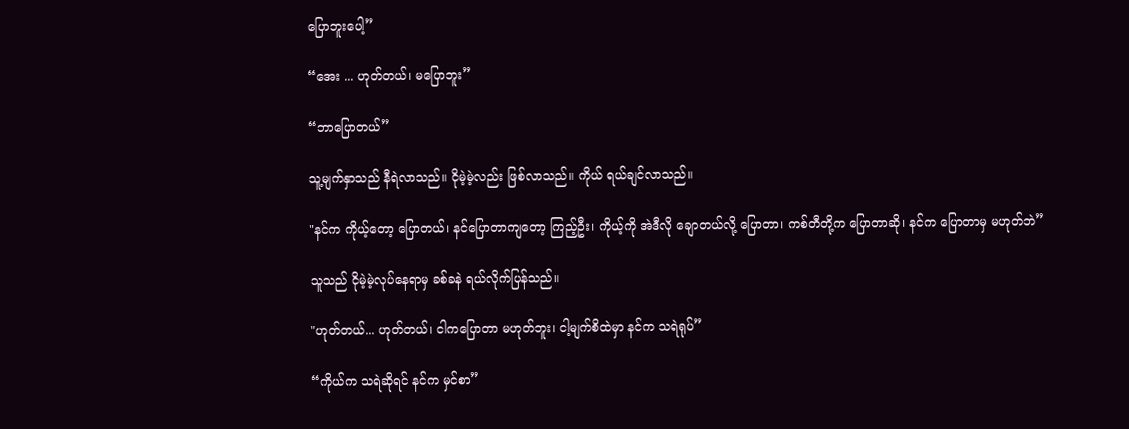ပြောဘူးပေါ့”

“အေး ... ဟုတ်တယ်၊ မပြောဘူး”

“ဘာပြောတယ်”

သူ့မျက်နှာသည် နီရဲလာသည်။ ငိုမဲ့မဲ့လည်း ဖြစ်လာသည်။ ကိုယ် ရယ်ချင်လာသည်။

"နင်က ကိုယ့်တော့ ပြောတယ်၊ နင်ပြောတာကျတော့ ကြည့်ဦး၊ ကိုယ့်ကို အဲဒီလို ချောတယ်လို့ ပြောတာ၊ ကစ်တီတို့က ပြောတာဆို၊ နင်က ပြောတာမှ မဟုတ်ဘဲ”

သူသည် ငိုမဲ့မဲ့လုပ်နေရာမှ ခစ်ခနဲ ရယ်လိုက်ပြန်သည်။

"ဟုတ်တယ်... ဟုတ်တယ်၊ ငါကပြောတာ မဟုတ်ဘူး၊ ငါ့မျက်စိထဲမှာ နင်က သရဲရုပ်”

“ကိုယ်က သရဲဆိုရင် နင်က မှင်စာ”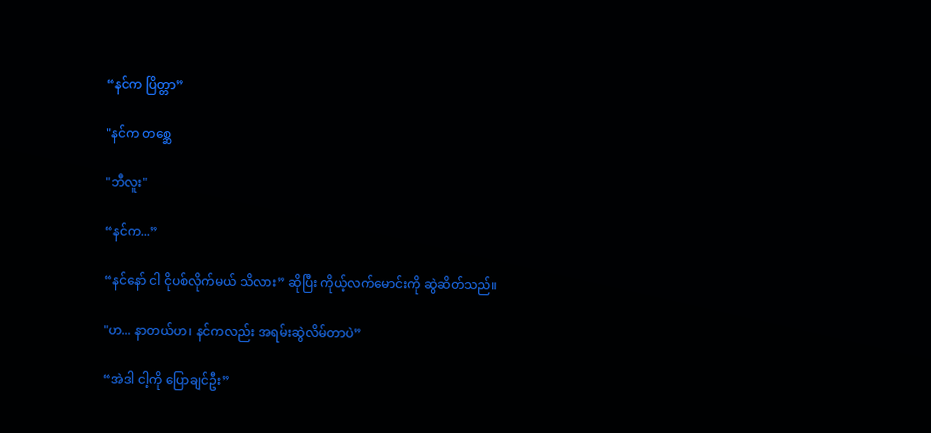“နင်က ပြိတ္တာ”

"နင်က တစ္ဆေ

"ဘီလူး"

“နင်က...”

“နင်နော် ငါ ငိုပစ်လိုက်မယ် သိလား” ဆိုပြီး ကိုယ့်လက်မောင်းကို ဆွဲဆိတ်သည်။

"ဟ... နာတယ်ဟ၊ နင်ကလည်း အရမ်းဆွဲလိမ်တာပဲ”

“အဲဒါ ငါ့ကို ပြောချင်ဦး”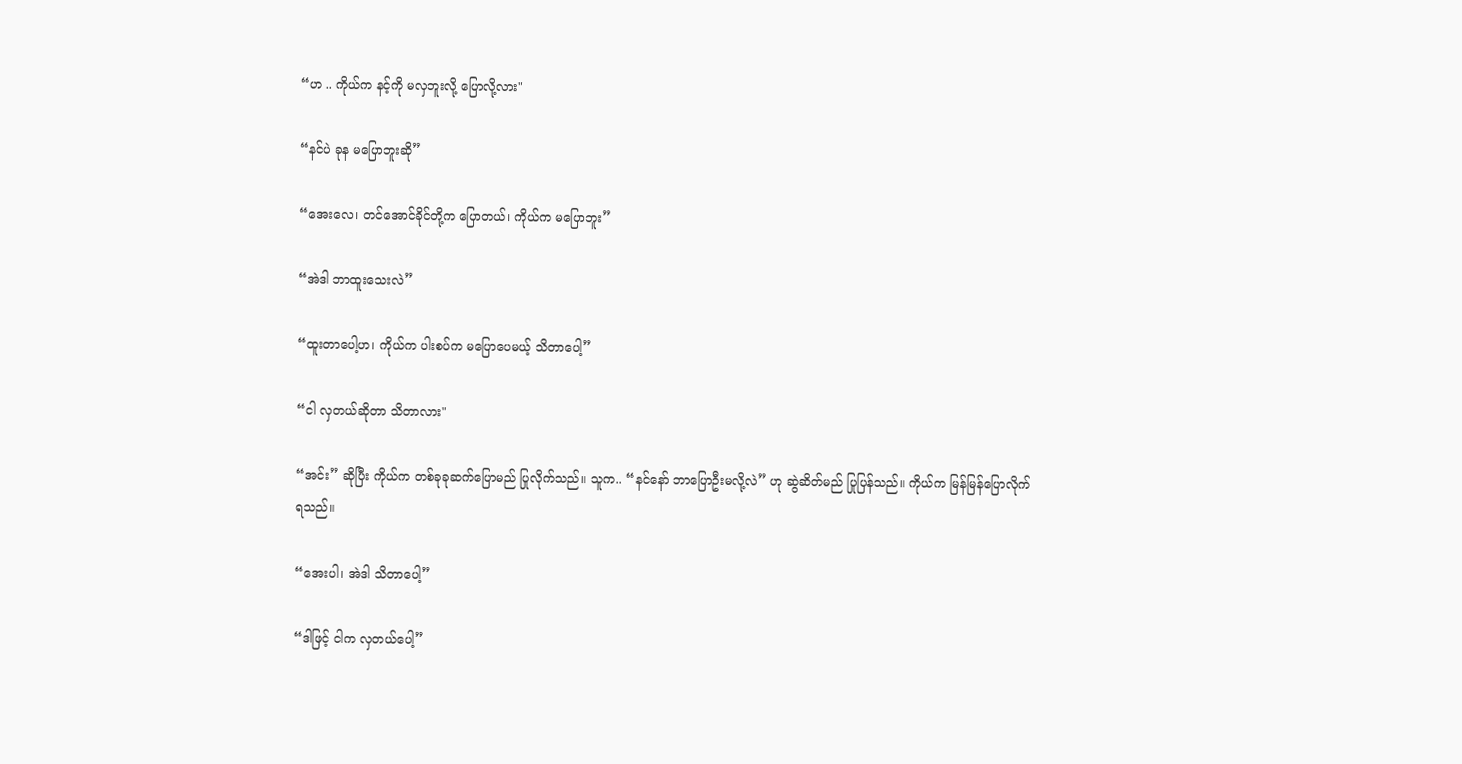“ဟ .. ကိုယ်က နင့်ကို မလှဘူးလို့ ပြောလို့လား"

“နင်ပဲ ခုန မပြောဘူးဆို”

“အေးလေ၊ တင်အောင်ခိုင်တို့က ပြောတယ်၊ ကိုယ်က မပြောဘူး”

“အဲဒါ ဘာထူးသေးလဲ”

“ထူးတာပေါ့ဟ၊ ကိုယ်က ပါးစပ်က မပြောပေမယ့် သိတာပေါ့”

“ငါ လှတယ်ဆိုတာ သိတာလား"

“အင်း” ဆိုပြီး ကိုယ်က တစ်ခုခုဆက်ပြောမည် ပြုလိုက်သည်။ သူက.. “နင်နော် ဘာပြောဦးမလို့လဲ” ဟု ဆွဲဆိတ်မည် ပြုပြန်သည်။ ကိုယ်က မြန်မြန်ပြောလိုက်ရသည်။

“အေးပါ၊ အဲဒါ သိတာပေါ့”

“ဒါဖြင့် ငါက လှတယ်ပေါ့”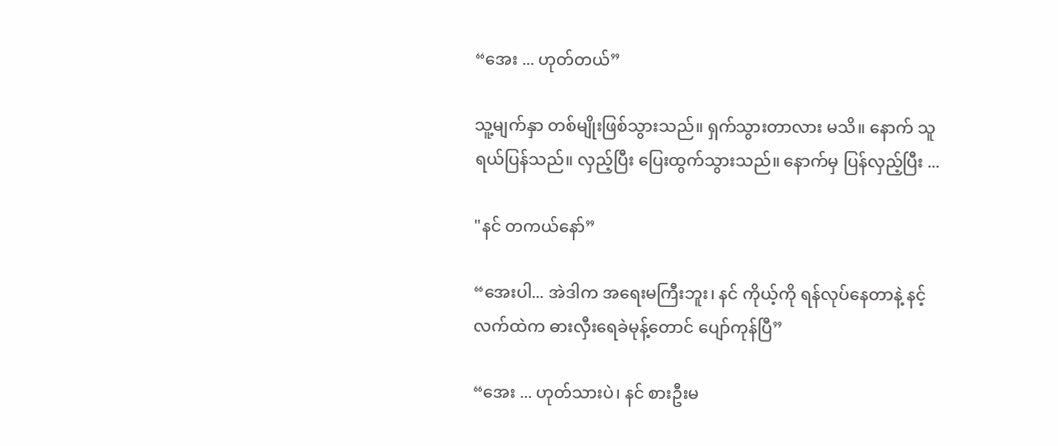“အေး ... ဟုတ်တယ်”

သူ့မျက်နှာ တစ်မျိုးဖြစ်သွားသည်။ ရှက်သွားတာလား မသိ။ နောက် သူရယ်ပြန်သည်။ လှည့်ပြီး ပြေးထွက်သွားသည်။ နောက်မှ ပြန်လှည့်ပြီး ...

"နင် တကယ်နော်”

“အေးပါ... အဲဒါက အရေးမကြီးဘူး၊ နင် ကိုယ့်ကို ရန်လုပ်နေတာနဲ့ နင့်လက်ထဲက ဓားလှီးရေခဲမုန့်တောင် ပျော်ကုန်ပြီ”

“အေး ... ဟုတ်သားပဲ၊ နင် စားဦးမ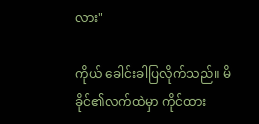လား"

ကိုယ် ခေါင်းခါပြလိုက်သည်။ မိခိုင်၏လက်ထဲမှာ ကိုင်ထား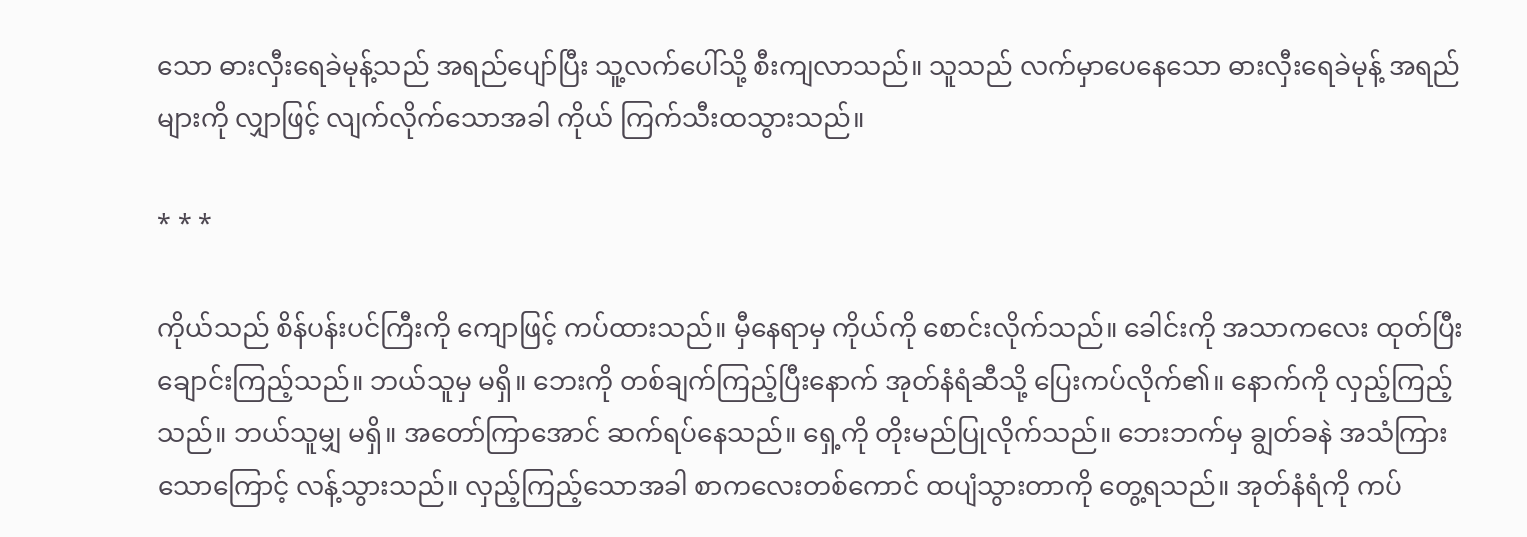သော ဓားလှီးရေခဲမုန့်သည် အရည်ပျော်ပြီး သူ့လက်ပေါ်သို့ စီးကျလာသည်။ သူသည် လက်မှာပေနေသော ဓားလှီးရေခဲမုန့် အရည်များကို လျှာဖြင့် လျက်လိုက်သောအခါ ကိုယ် ကြက်သီးထသွားသည်။

* * *

ကိုယ်သည် စိန်ပန်းပင်ကြီးကို ကျောဖြင့် ကပ်ထားသည်။ မှီနေရာမှ ကိုယ်ကို စောင်းလိုက်သည်။ ခေါင်းကို အသာကလေး ထုတ်ပြီး ချောင်းကြည့်သည်။ ဘယ်သူမှ မရှိ။ ဘေးကို တစ်ချက်ကြည့်ပြီးနောက် အုတ်နံရံဆီသို့ ပြေးကပ်လိုက်၏။ နောက်ကို လှည့်ကြည့်သည်။ ဘယ်သူမျှ မရှိ။ အတော်ကြာအောင် ဆက်ရပ်နေသည်။ ရှေ့ကို တိုးမည်ပြုလိုက်သည်။ ဘေးဘက်မှ ချွတ်ခနဲ အသံကြားသောကြောင့် လန့်သွားသည်။ လှည့်ကြည့်သောအခါ စာကလေးတစ်ကောင် ထပျံသွားတာကို တွေ့ရသည်။ အုတ်နံရံကို ကပ်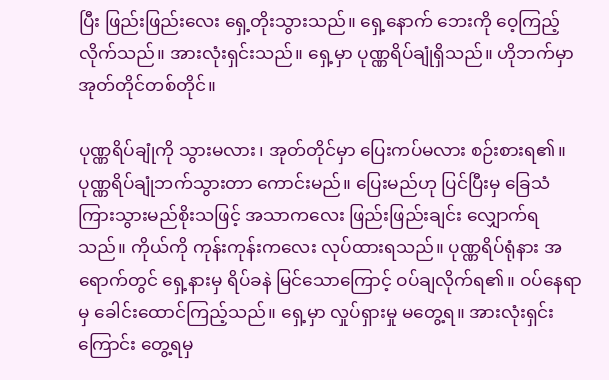ပြီး ဖြည်းဖြည်းလေး ရှေ့တိုးသွားသည်။ ရှေ့နောက် ဘေးကို ဝေ့ကြည့်လိုက်သည်။ အားလုံးရှင်းသည်။ ရှေ့မှာ ပုဏ္ဏရိပ်ချုံရှိသည်။ ဟိုဘက်မှာ အုတ်တိုင်တစ်တိုင်။

ပုဏ္ဏရိပ်ချုံကို သွားမလား၊ အုတ်တိုင်မှာ ပြေးကပ်မလား စဉ်းစားရ၏။ ပုဏ္ဏရိပ်ချုံဘက်သွားတာ ကောင်းမည်။ ပြေးမည်ဟု ပြင်ပြီးမှ ခြေသံကြားသွားမည်စိုးသဖြင့် အသာကလေး ဖြည်းဖြည်းချင်း လျှောက်ရသည်။ ကိုယ်ကို ကုန်းကုန်းကလေး လုပ်ထားရသည်။ ပုဏ္ဏရိပ်ရုံနား အရောက်တွင် ရှေ့နားမှ ရိပ်ခနဲ မြင်သောကြောင့် ဝပ်ချလိုက်ရ၏။ ဝပ်နေရာမှ ခေါင်းထောင်ကြည့်သည်။ ရှေ့မှာ လှုပ်ရှားမှု မတွေ့ရ။ အားလုံးရှင်းကြောင်း တွေ့ရမှ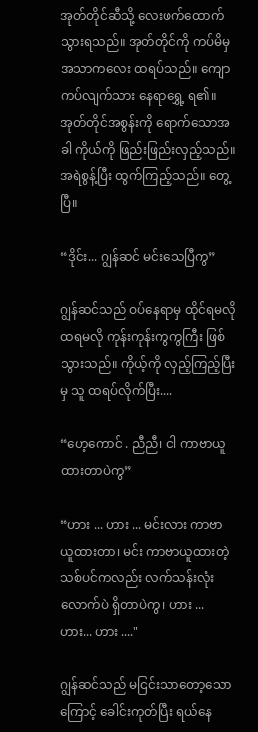အုတ်တိုင်ဆီသို့ လေးဖက်ထောက် သွားရသည်။ အုတ်တိုင်ကို ကပ်မိမှ အသာကလေး ထရပ်သည်။ ကျောကပ်လျက်သား နေရာရွှေ့ ရ၏။ အုတ်တိုင်အစွန်းကို ရောက်သောအခါ ကိုယ်ကို ဖြည်းဖြည်းလှည့်သည်။ အရဲစွန့်ပြီး ထွက်ကြည့်သည်။ တွေ့ပြီ။

“ဒိုင်း... ဂျွန်ဆင် မင်းသေပြီကွ”

ဂျွန်ဆင်သည် ဝပ်နေရာမှ ထိုင်ရမလို ထရမလို ကုန်းကုန်းကွကွကြီး ဖြစ်သွားသည်။ ကိုယ့်ကို လှည့်ကြည့်ပြီးမှ သူ ထရပ်လိုက်ပြီး....

“ဟေ့ကောင် . ညီညီ၊ ငါ ကာဗာယူထားတာပဲကွ”

“ဟား ... ဟား ... မင်းလား ကာဗာယူထားတာ၊ မင်း ကာဗာယူထားတဲ့ သစ်ပင်ကလည်း လက်သန်းလုံးလောက်ပဲ ရှိတာပဲကွ၊ ဟား ... ဟား... ဟား ...."

ဂျွန်ဆင်သည် မငြင်းသာတော့သောကြောင့် ခေါင်းကုတ်ပြီး ရယ်နေ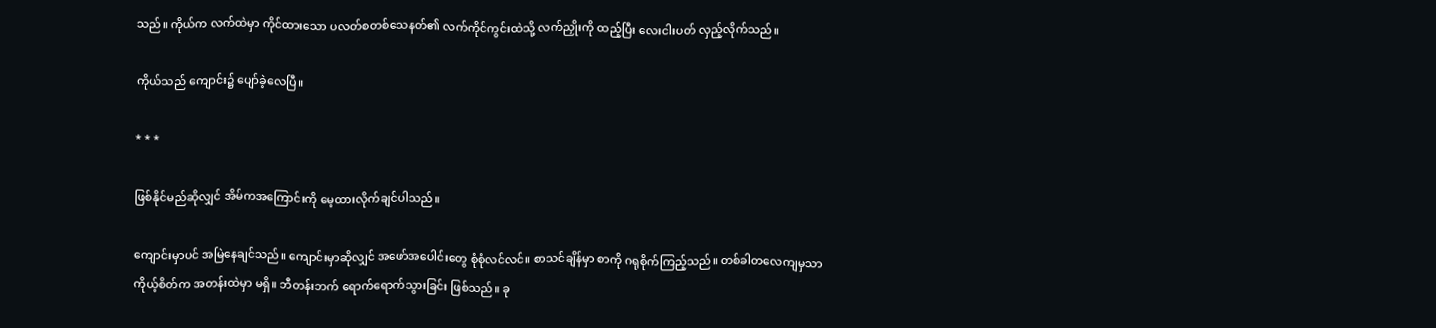သည်။ ကိုယ်က လက်ထဲမှာ ကိုင်ထားသော ပလတ်စတစ်သေနတ်၏ လက်ကိုင်ကွင်းထဲသို့ လက်ညှိုးကို ထည့်ပြီး လေးငါးပတ် လှည့်လိုက်သည်။

ကိုယ်သည် ကျောင်း၌ ပျော်ခဲ့လေပြီ။

* * *

ဖြစ်နိုင်မည်ဆိုလျှင် အိမ်ကအကြောင်းကို မေ့ထားလိုက်ချင်ပါသည်။

ကျောင်းမှာပင် အမြဲနေချင်သည်။ ကျောင်းမှာဆိုလျှင် အဖော်အပေါင်းတွေ စုံစုံလင်လင်။ စာသင်ချိန်မှာ စာကို ဂရုစိုက်ကြည့်သည်။ တစ်ခါတလေကျမှသာ ကိုယ့်စိတ်က အတန်းထဲမှာ မရှိ။ ဘီတန်းဘက် ရောက်ရောက်သွားခြင်း ဖြစ်သည်။ ခု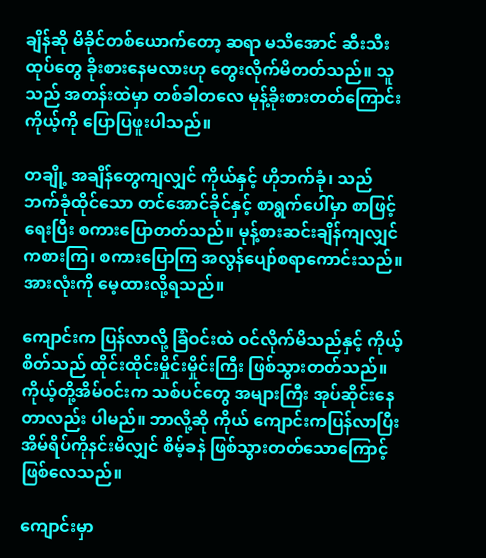ချိန်ဆို မိခိုင်တစ်ယောက်တော့ ဆရာ မသိအောင် ဆီးသီးထုပ်တွေ ခိုးစားနေမလားဟု တွေးလိုက်မိတတ်သည်။ သူသည် အတန်းထဲမှာ တစ်ခါတလေ မုန့်ခိုးစားတတ်ကြောင်း ကိုယ့်ကို ပြောပြဖူးပါသည်။

တချို့ အချိန်တွေကျလျှင် ကိုယ်နှင့် ဟိုဘက်ခုံ၊ သည်ဘက်ခုံထိုင်သော တင်အောင်ခိုင်နှင့် စာရွက်ပေါ်မှာ စာဖြင့် ရေးပြီး စကားပြောတတ်သည်။ မုန့်စားဆင်းချိန်ကျလျှင် ကစားကြ၊ စကားပြောကြ အလွန်ပျော်စရာကောင်းသည်။ အားလုံးကို မေ့ထားလို့ရသည်။

ကျောင်းက ပြန်လာလို့ ခြံဝင်းထဲ ဝင်လိုက်မိသည်နှင့် ကိုယ့်စိတ်သည် ထိုင်းထိုင်းမှိုင်းမှိုင်းကြီး ဖြစ်သွားတတ်သည်။ ကိုယ့်တို့အိမ်ဝင်းက သစ်ပင်တွေ အများကြီး အုပ်ဆိုင်းနေတာလည်း ပါမည်။ ဘာလို့ဆို ကိုယ် ကျောင်းကပြန်လာပြီး အိမ်ရိပ်ကိုနင်းမိလျှင် စိမ့်ခနဲ ဖြစ်သွားတတ်သောကြောင့် ဖြစ်လေသည်။

ကျောင်းမှာ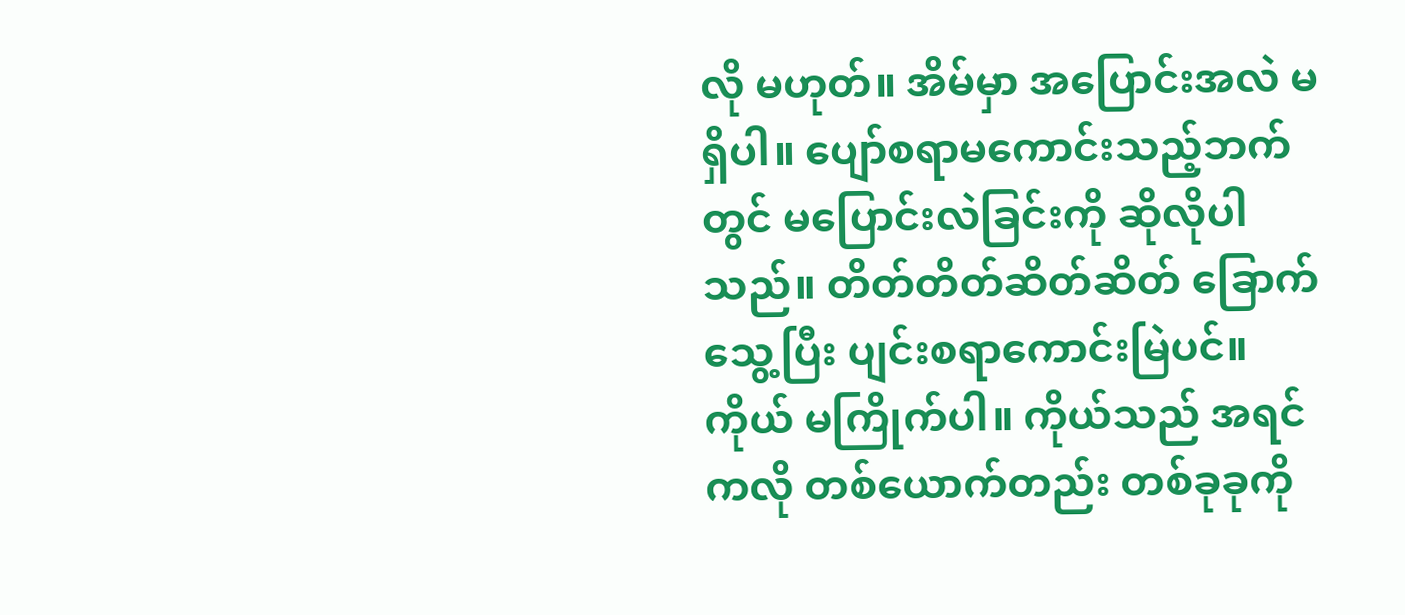လို မဟုတ်။ အိမ်မှာ အပြောင်းအလဲ မရှိပါ။ ပျော်စရာမကောင်းသည့်ဘက်တွင် မပြောင်းလဲခြင်းကို ဆိုလိုပါသည်။ တိတ်တိတ်ဆိတ်ဆိတ် ခြောက်သွေ့ပြီး ပျင်းစရာကောင်းမြဲပင်။ ကိုယ် မကြိုက်ပါ။ ကိုယ်သည် အရင်ကလို တစ်ယောက်တည်း တစ်ခုခုကို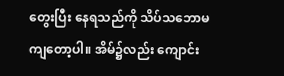တွေးပြီး နေရသည်ကို သိပ်သဘောမကျတော့ပါ။ အိမ်၌လည်း ကျောင်း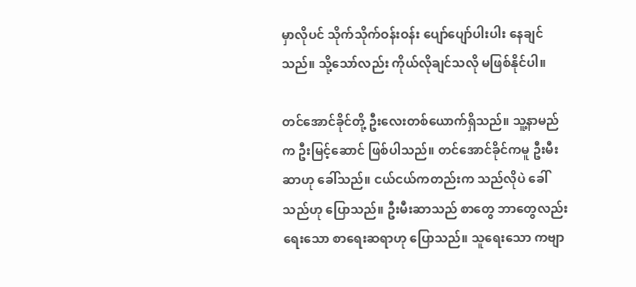မှာလိုပင် သိုက်သိုက်ဝန်းဝန်း ပျော်ပျော်ပါးပါး နေချင်သည်။ သို့သော်လည်း ကိုယ်လိုချင်သလို မဖြစ်နိုင်ပါ။

တင်အောင်ခိုင်တို့ ဦးလေးတစ်ယောက်ရှိသည်။ သူ့နာမည်က ဦးမြင့်ဆောင် ဖြစ်ပါသည်။ တင်အောင်ခိုင်ကမူ ဦးမီးဆာဟု ခေါ်သည်။ ငယ်ငယ်ကတည်းက သည်လိုပဲ ခေါ်သည်ဟု ပြောသည်။ ဦးမီးဆာသည် စာတွေ ဘာတွေလည်း ရေးသော စာရေးဆရာဟု ပြောသည်။ သူရေးသော ကဗျာ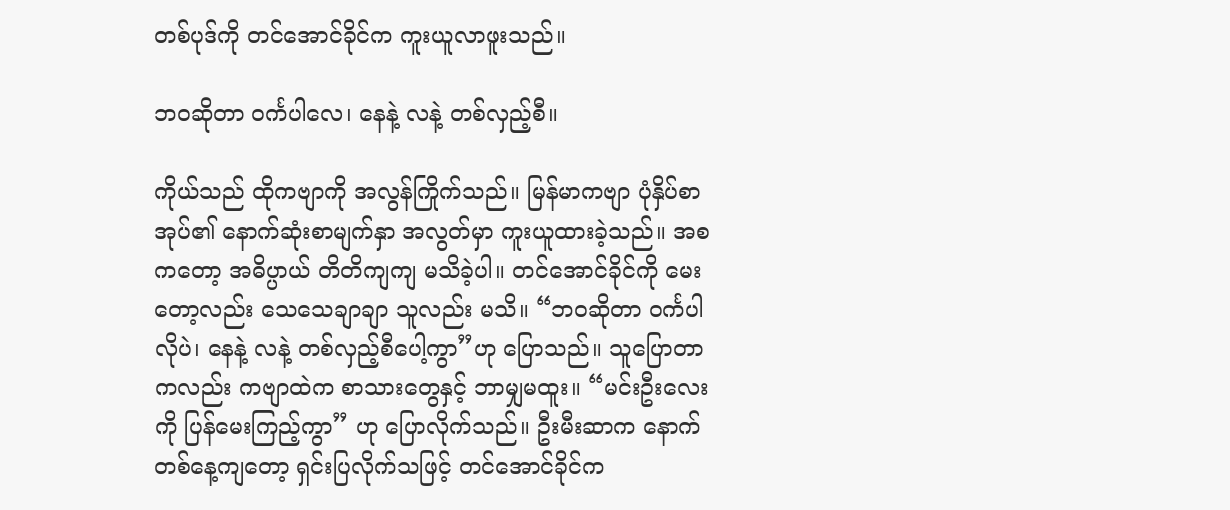တစ်ပုဒ်ကို တင်အောင်ခိုင်က ကူးယူလာဖူးသည်။

ဘဝဆိုတာ ဝင်္ကပါလေ၊ နေနဲ့ လနဲ့ တစ်လှည့်စီ။

ကိုယ်သည် ထိုကဗျာကို အလွန်ကြိုက်သည်။ မြန်မာကဗျာ ပုံနှိပ်စာအုပ်၏ နောက်ဆုံးစာမျက်နှာ အလွတ်မှာ ကူးယူထားခဲ့သည်။ အစကတော့ အဓိပ္ပာယ် တိတိကျကျ မသိခဲ့ပါ။ တင်အောင်ခိုင်ကို မေးတော့လည်း သေသေချာချာ သူလည်း မသိ။ “ဘဝဆိုတာ ဝင်္ကပါလိုပဲ၊ နေနဲ့ လနဲ့ တစ်လှည့်စီပေါ့ကွာ”ဟု ပြောသည်။ သူပြောတာကလည်း ကဗျာထဲက စာသားတွေနှင့် ဘာမျှမထူး။ “မင်းဦးလေးကို ပြန်မေးကြည့်ကွာ” ဟု ပြောလိုက်သည်။ ဦးမီးဆာက နောက်တစ်နေ့ကျတော့ ရှင်းပြလိုက်သဖြင့် တင်အောင်ခိုင်က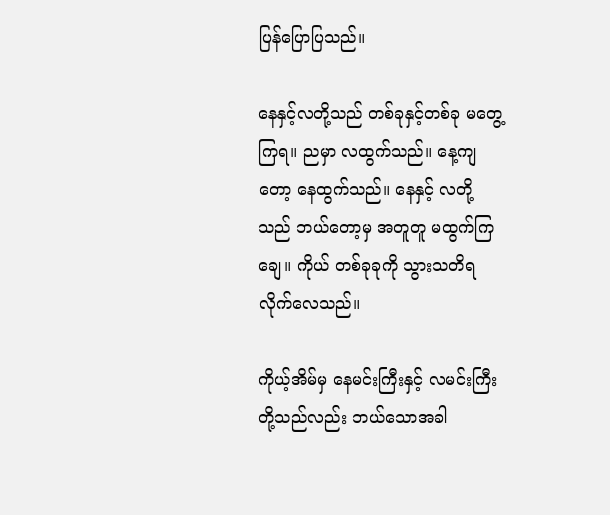ပြန်ပြောပြသည်။

နေနှင့်လတို့သည် တစ်ခုနှင့်တစ်ခု မတွေ့ကြရ။ ညမှာ လထွက်သည်။ နေ့ကျတော့ နေထွက်သည်။ နေနှင့် လတို့သည် ဘယ်တော့မှ အတူတူ မထွက်ကြချေ။ ကိုယ် တစ်ခုခုကို သွားသတိရလိုက်လေသည်။

ကိုယ့်အိမ်မှ နေမင်းကြီးနှင့် လမင်းကြီးတို့သည်လည်း ဘယ်သောအခါ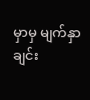မှာမှ မျက်နှာချင်း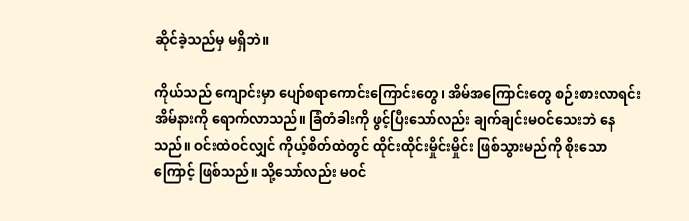ဆိုင်ခဲ့သည်မှ မရှိဘဲ။

ကိုယ်သည် ကျောင်းမှာ ပျော်စရာကောင်းကြောင်းတွေ၊ အိမ်အကြောင်းတွေ စဉ်းစားလာရင်း အိမ်နားကို ရောက်လာသည်။ ခြံတံခါးကို ဖွင့်ပြီးသော်လည်း ချက်ချင်းမဝင်သေးဘဲ နေသည်။ ဝင်းထဲဝင်လျှင် ကိုယ့်စိတ်ထဲတွင် ထိုင်းထိုင်းမှိုင်းမှိုင်း ဖြစ်သွားမည်ကို စိုးသောကြောင့် ဖြစ်သည်။ သို့သော်လည်း မဝင်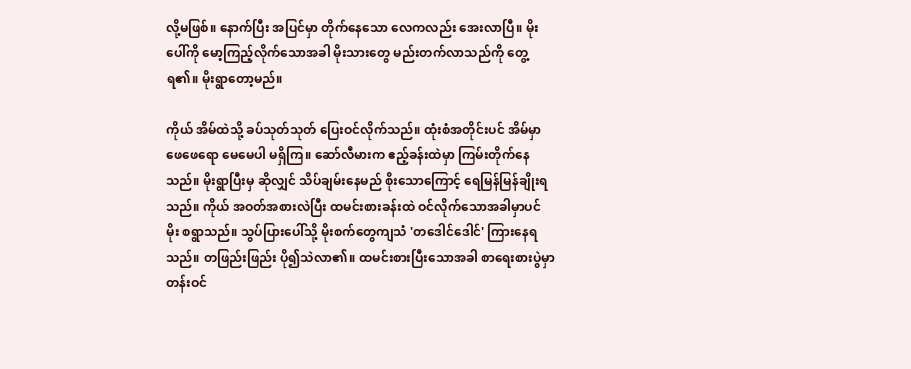လို့မဖြစ်။ နောက်ပြီး အပြင်မှာ တိုက်နေသော လေကလည်း အေးလာပြီ။ မိုးပေါ်ကို မော့ကြည့်လိုက်သောအခါ မိုးသားတွေ မည်းတက်လာသည်ကို တွေ့ရ၏။ မိုးရွာတော့မည်။

ကိုယ် အိမ်ထဲသို့ ခပ်သုတ်သုတ် ပြေးဝင်လိုက်သည်။ ထုံးစံအတိုင်းပင် အိမ်မှာ ဖေဖေရော မေမေပါ မရှိကြ။ ဆော်လီမားက ဧည့်ခန်းထဲမှာ ကြမ်းတိုက်နေသည်။ မိုးရွာပြီးမှ ဆိုလျှင် သိပ်ချမ်းနေမည် စိုးသောကြောင့် ရေမြန်မြန်ချိုးရသည်။ ကိုယ် အဝတ်အစားလဲပြီး ထမင်းစားခန်းထဲ ဝင်လိုက်သောအခါမှာပင် မိုး စရွာသည်။ သွပ်ပြားပေါ်သို့ မိုးစက်တွေကျသံ 'တဒေါင်ဒေါင်' ကြားနေရသည်။ တဖြည်းဖြည်း ပို၍သဲလာ၏။ ထမင်းစားပြီးသောအခါ စာရေးစားပွဲမှာ တန်းဝင်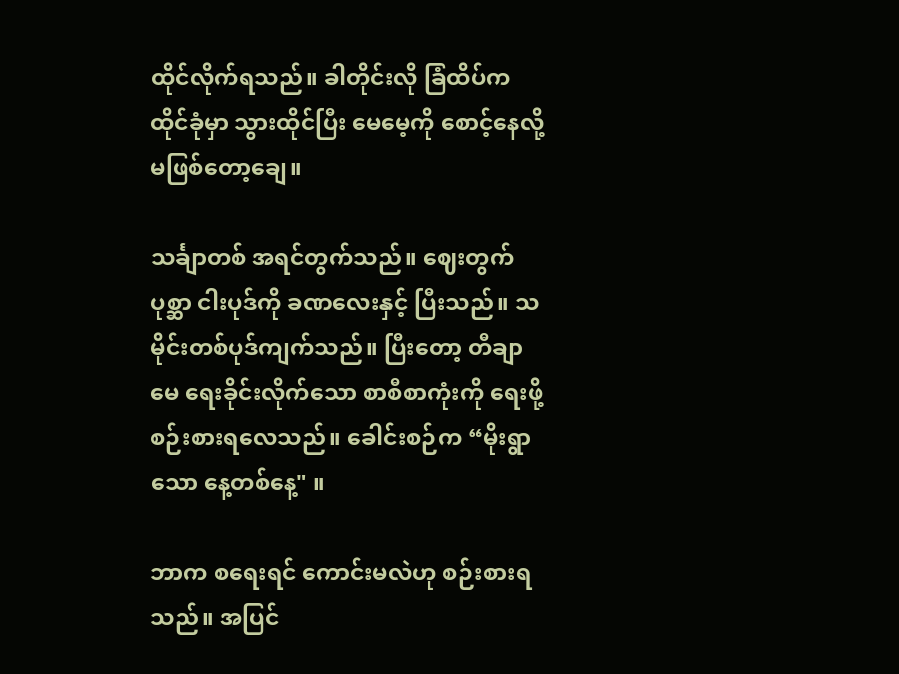ထိုင်လိုက်ရသည်။ ခါတိုင်းလို ခြံထိပ်က ထိုင်ခုံမှာ သွားထိုင်ပြီး မေမေ့ကို စောင့်နေလို့ မဖြစ်တော့ချေ။

သင်္ချာတစ် အရင်တွက်သည်။ ဈေးတွက်ပုစ္ဆာ ငါးပုဒ်ကို ခဏလေးနှင့် ပြီးသည်။ သမိုင်းတစ်ပုဒ်ကျက်သည်။ ပြီးတော့ တီချာမေ ရေးခိုင်းလိုက်သော စာစီစာကုံးကို ရေးဖို့ စဉ်းစားရလေသည်။ ခေါင်းစဉ်က “မိုးရွာသော နေ့တစ်နေ့" ။

ဘာက စရေးရင် ကောင်းမလဲဟု စဉ်းစားရသည်။ အပြင်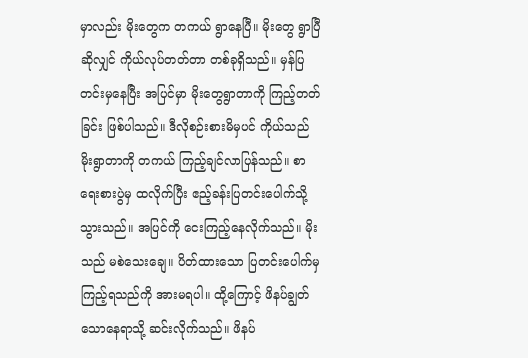မှာလည်း မိုးတွေက တကယ် ရွာနေပြီ။ မိုးတွေ ရွာပြီဆိုလျှင် ကိုယ်လုပ်တတ်တာ တစ်ခုရှိသည်။ မှန်ပြတင်းမှနေပြီး အပြင်မှာ မိုးတွေရွာတာကို ကြည့်တတ်ခြင်း ဖြစ်ပါသည်။ ဒီလိုစဉ်းစားမိမှပင် ကိုယ်သည် မိုးရွာတာကို တကယ် ကြည့်ချင်လာပြန်သည်။ စာရေးစားပွဲမှ ထလိုက်ပြီး ဧည့်ခန်းပြတင်းပေါက်သို့ သွားသည်။ အပြင်ကို ငေးကြည့်နေလိုက်သည်။ မိုးသည် မစဲသေးချေ။ ပိတ်ထားသော ပြတင်းပေါက်မှ ကြည့်ရသည်ကို အားမရပါ။ ထို့ကြောင့် ဖိနပ်ချွတ်သောနေရာသို့ ဆင်းလိုက်သည်။ ဖိနပ်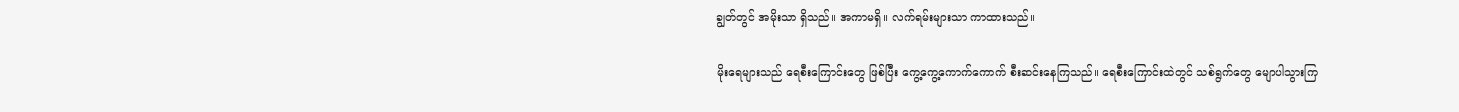ချွတ်တွင် အမိုးသာ ရှိသည်။ အကာမရှိ။ လက်ရမ်းများသာ ကာထားသည်။

မိုးရေများသည် ရေစီးကြောင်းတွေ ဖြစ်ပြီး ကွေ့ကွေ့ကောက်ကောက် စီးဆင်းနေကြသည်။ ရေစီးကြောင်းထဲတွင် သစ်ရွက်တွေ မျောပါသွားကြ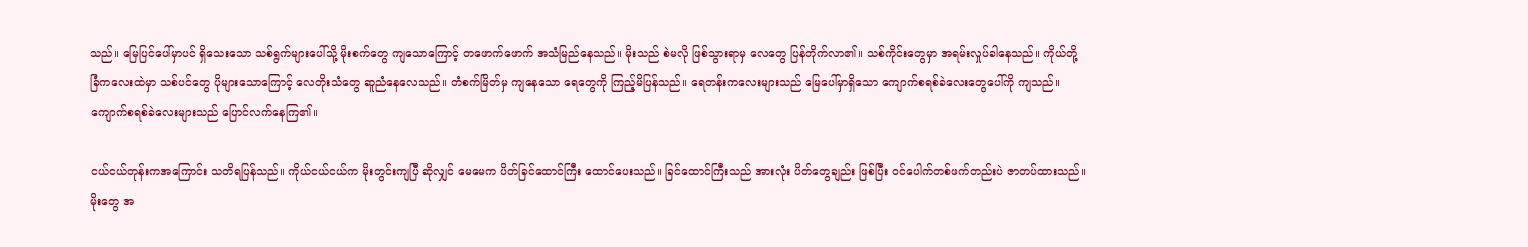သည်။ မြေပြင်ပေါ်မှာပင် ရှိသေးသော သစ်ရွက်များပေါ်သို့ မိုးစက်တွေ ကျသောကြောင့် တဖောက်ဖောက် အသံမြည်နေသည်။ မိုးသည် စဲမလို ဖြစ်သွားရာမှ လေတွေ ပြန်တိုက်လာ၏။ သစ်ကိုင်းတွေမှာ အရမ်းလှုပ်ခါနေသည်။ ကိုယ်တို့ခြံကလေးထဲမှာ သစ်ပင်တွေ ပိုများသောကြောင့် လေတိုးသံတွေ ဆူညံနေလေသည်။ တံစက်မြိတ်မှ ကျနေသော ရေတွေကို ကြည့်မိပြန်သည်။ ရေတန်းကလေးများသည် မြေပေါ်မှာရှိသော ကျောက်စရစ်ခဲလေးတွေပေါ်ကို ကျသည်။ ကျောက်စရစ်ခဲလေးများသည် ပြောင်လက်နေကြ၏။

ငယ်ငယ်တုန်းကအကြောင်း သတိရပြန်သည်။ ကိုယ်ငယ်ငယ်က မိုးတွင်းကျပြီ ဆိုလျှင် မေမေက ပိတ်ခြင်ထောင်ကြီး ထောင်ပေးသည်။ ခြင်ထောင်ကြီးသည် အားလုံး ပိတ်တွေချည်း ဖြစ်ပြီး ဝင်ပေါက်တစ်ဖက်တည်းပဲ ဇာတပ်ထားသည်။ မိုးတွေ အ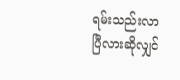ရမ်းသည်းလာပြီလားဆိုလျှင်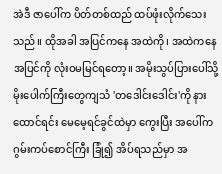အဲဒီ ဇာပေါ်က ပိတ်တစ်ထည် ထပ်ဖုံးလိုက်သေးသည်။ ထိုအခါ အပြင်ကနေ အထဲကို၊ အထဲကနေ အပြင်ကို လုံးဝမမြင်ရတော့။ အမိုးသွပ်ပြားပေါ်သို့ မိုးပေါက်ကြီးတွေကျသံ 'တဒေါင်းဒေါင်း'ကို နားထောင်ရင်း မေမေ့ရင်ခွင်ထဲမှာ ကွေးပြီး အပေါ်က ဂွမ်းကပ်စောင်ကြီး ခြုံ၍ အိပ်ရသည်မှာ အ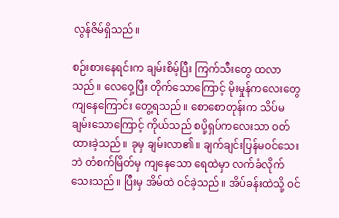လွန်ဇိမ်ရှိသည်။

စဉ်းစားနေရင်းက ချမ်းစိမ့်ပြီး ကြက်သီးတွေ ထလာသည်။ လေဝှေ့ပြီး တိုက်သောကြောင့် မိုးမှုန်ကလေးတွေ ကျနေကြောင်း တွေ့ရသည်။ စောစောတုန်းက သိပ်မချမ်းသောကြောင့် ကိုယ်သည် စပို့ရှပ်ကလေးသာ ဝတ်ထားခဲ့သည်။ ခုမှ ချမ်းလာ၏။ ချက်ချင်းပြန်မဝင်သေးဘဲ တံစက်မြိတ်မှ ကျနေသော ရေထဲမှာ လက်ခံလိုက်သေးသည်။ ပြီးမှ အိမ်ထဲ ဝင်ခဲ့သည်။ အိပ်ခန်းထဲသို့ ဝင်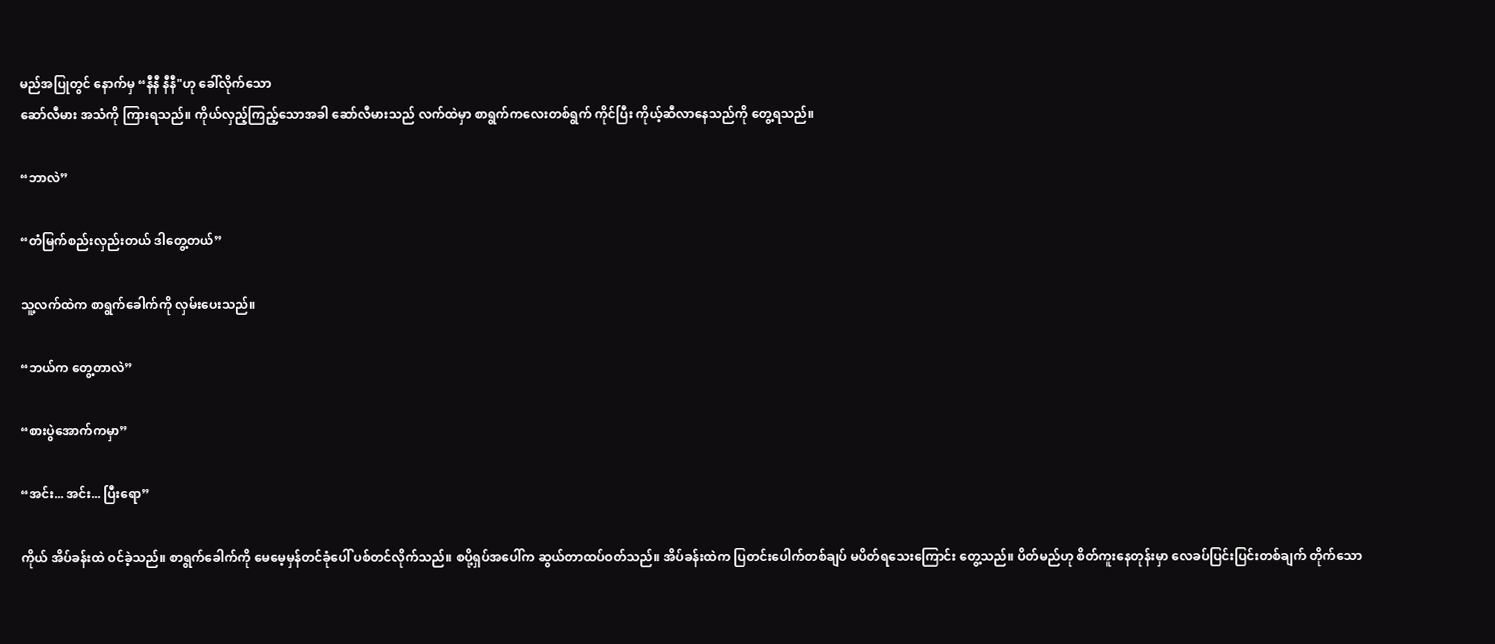မည်အပြုတွင် နောက်မှ “နီနီ နီနီ"ဟု ခေါ်လိုက်သော
ဆော်လီမား အသံကို ကြားရသည်။ ကိုယ်လှည့်ကြည့်သောအခါ ဆော်လီမားသည် လက်ထဲမှာ စာရွက်ကလေးတစ်ရွက် ကိုင်ပြီး ကိုယ့်ဆီလာနေသည်ကို တွေ့ရသည်။

“ဘာလဲ”

“တံမြက်စည်းလှည်းတယ် ဒါတွေ့တယ်”

သူ့လက်ထဲက စာရွက်ခေါက်ကို လှမ်းပေးသည်။

“ဘယ်က တွေ့တာလဲ”

“စားပွဲအောက်ကမှာ”

“အင်း... အင်း... ပြီးရော”

ကိုယ် အိပ်ခန်းထဲ ဝင်ခဲ့သည်။ စာရွက်ခေါက်ကို မေမေ့မှန်တင်ခုံပေါ် ပစ်တင်လိုက်သည်။ စပို့ရှပ်အပေါ်က ဆွယ်တာထပ်ဝတ်သည်။ အိပ်ခန်းထဲက ပြတင်းပေါက်တစ်ချပ် မပိတ်ရသေးကြောင်း တွေ့သည်။ ပိတ်မည်ဟု စိတ်ကူးနေတုန်းမှာ လေခပ်ပြင်းပြင်းတစ်ချက် တိုက်သော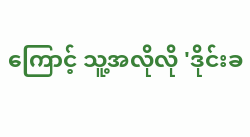ကြောင့် သူ့အလိုလို 'ဒိုင်းခ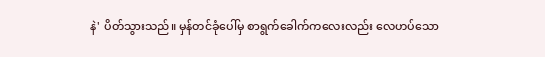နဲ' ပိတ်သွားသည်။ မှန်တင်ခုံပေါ်မှ စာရွက်ခေါက်ကလေးလည်း လေဟပ်သော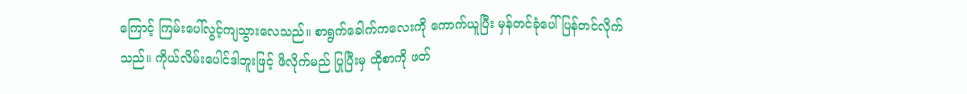ကြောင့် ကြမ်းပေါ်လွင့်ကျသွားလေသည်။ စာရွက်ခေါက်ကလေးကို ကောက်ယူပြီး မှန်တင်ခုံပေါ် ပြန်တင်လိုက်သည်။ ကိုယ်လိမ်းပေါင်ဒါဘူးဖြင့် ဖိလိုက်မည် ပြုပြီးမှ ထိုစာကို ဖတ်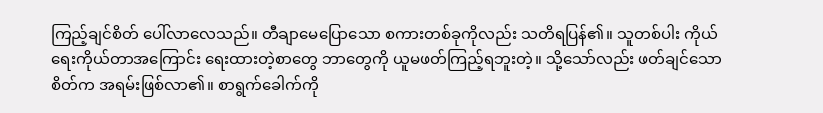ကြည့်ချင်စိတ် ပေါ်လာလေသည်။ တီချာမေပြောသော စကားတစ်ခုကိုလည်း သတိရပြန်၏။ သူတစ်ပါး ကိုယ်ရေးကိုယ်တာအကြောင်း ရေးထားတဲ့စာတွေ ဘာတွေကို ယူမဖတ်ကြည့်ရဘူးတဲ့။ သို့သော်လည်း ဖတ်ချင်သောစိတ်က အရမ်းဖြစ်လာ၏။ စာရွက်ခေါက်ကို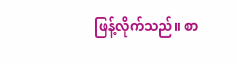ဖြန့်လိုက်သည်။ စာ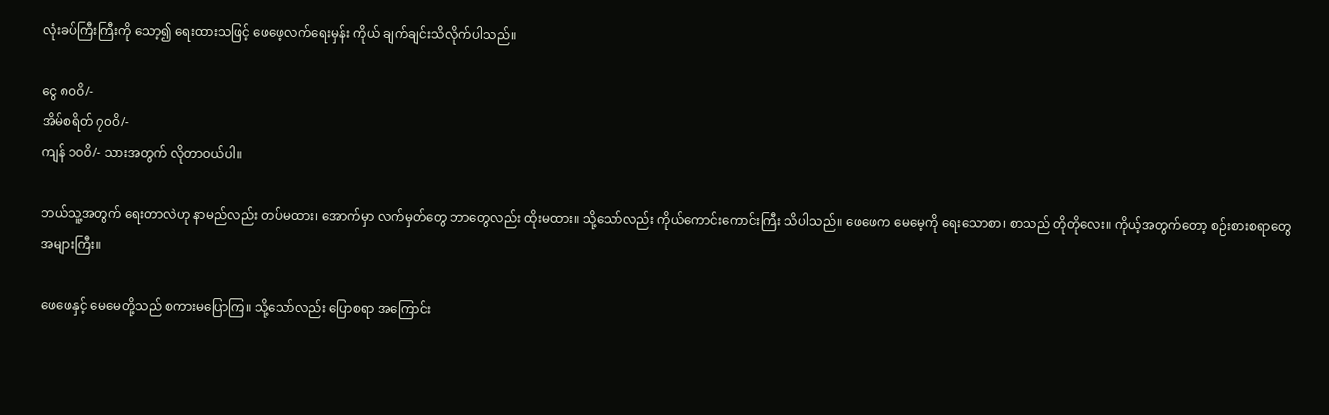လုံးခပ်ကြီးကြီးကို သော့၍ ရေးထားသဖြင့် ဖေဖေ့လက်ရေးမှန်း ကိုယ် ချက်ချင်းသိလိုက်ပါသည်။

ငွေ ၈၀ဝိ/-
အိမ်စရိတ် ၇၀ဝိ/-
ကျန် ၁၀ဝိ/- သားအတွက် လိုတာဝယ်ပါ။

ဘယ်သူ့အတွက် ရေးတာလဲဟု နာမည်လည်း တပ်မထား၊ အောက်မှာ လက်မှတ်တွေ ဘာတွေလည်း ထိုးမထား။ သို့သော်လည်း ကိုယ်ကောင်းကောင်းကြီး သိပါသည်။ ဖေဖေက မေမေ့ကို ရေးသောစာ၊ စာသည် တိုတိုလေး။ ကိုယ့်အတွက်တော့ စဉ်းစားစရာတွေ အများကြီး။

ဖေဖေနှင့် မေမေတို့သည် စကားမပြောကြ။ သို့သော်လည်း ပြောစရာ အကြောင်း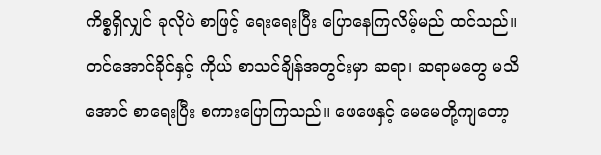ကိစ္စရှိလျှင် ခုလိုပဲ စာဖြင့် ရေးရေးပြီး ပြောနေကြလိမ့်မည် ထင်သည်။ တင်အောင်ခိုင်နှင့် ကိုယ် စာသင်ချိန်အတွင်းမှာ ဆရာ၊ ဆရာမတွေ မသိအောင် စာရေးပြီး စကားပြောကြသည်။ ဖေဖေနှင့် မေမေတို့ကျတော့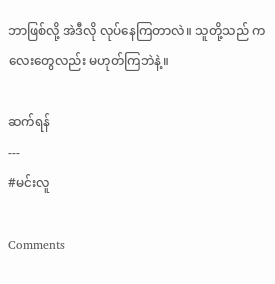ဘာဖြစ်လို့ အဲဒီလို လုပ်နေကြတာလဲ။ သူတို့သည် ကလေးတွေလည်း မဟုတ်ကြဘဲနဲ့။

ဆက်ရန်
---
#မင်းလူ

Comments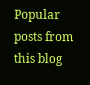Popular posts from this blog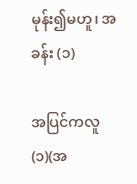မုန်း၍မဟူ၊ အခန်း (၁)

အပြင်ကလူ (၁)(အ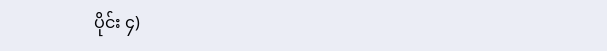ပိုင်း ၄)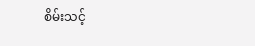စိမ်းသင့်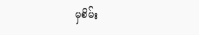မှစိမ်း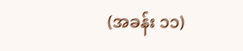(အခန်း ၁၁)